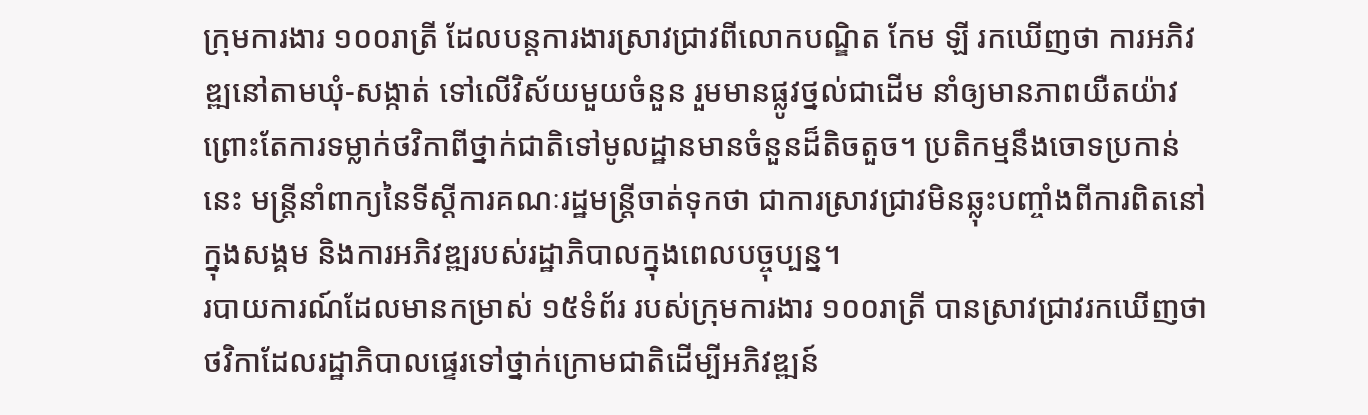ក្រុមការងារ ១០០រាត្រី ដែលបន្តការងារស្រាវជ្រាវពីលោកបណ្ឌិត កែម ឡី រកឃើញថា ការអភិវឌ្ឍនៅតាមឃុំ-សង្កាត់ ទៅលើវិស័យមួយចំនួន រួមមានផ្លូវថ្នល់ជាដើម នាំឲ្យមានភាពយឺតយ៉ាវ ព្រោះតែការទម្លាក់ថវិកាពីថ្នាក់ជាតិទៅមូលដ្ឋានមានចំនួនដ៏តិចតួច។ ប្រតិកម្មនឹងចោទប្រកាន់នេះ មន្ត្រីនាំពាក្យនៃទីស្ដីការគណៈរដ្ឋមន្ត្រីចាត់ទុកថា ជាការស្រាវជ្រាវមិនឆ្លុះបញ្ចាំងពីការពិតនៅក្នុងសង្គម និងការអភិវឌ្ឍរបស់រដ្ឋាភិបាលក្នុងពេលបច្ចុប្បន្ន។
របាយការណ៍ដែលមានកម្រាស់ ១៥ទំព័រ របស់ក្រុមការងារ ១០០រាត្រី បានស្រាវជ្រាវរកឃើញថា ថវិកាដែលរដ្ឋាភិបាលផ្ទេរទៅថ្នាក់ក្រោមជាតិដើម្បីអភិវឌ្ឍន៍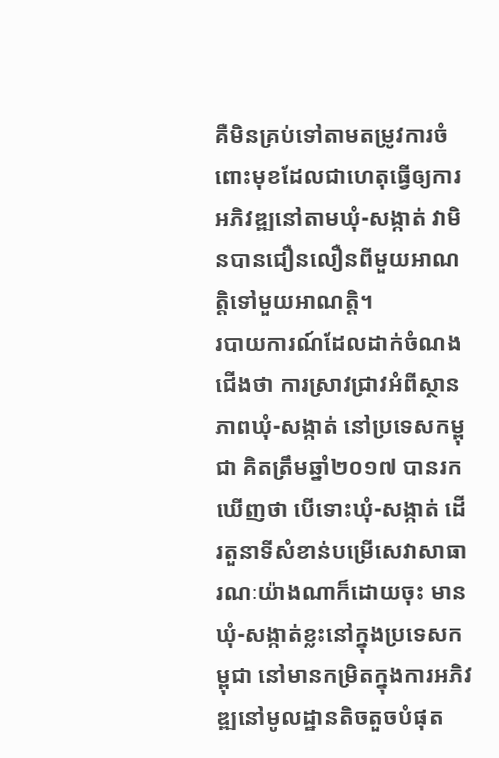គឺមិនគ្រប់ទៅតាមតម្រូវការចំពោះមុខដែលជាហេតុធ្វើឲ្យការអភិវឌ្ឍនៅតាមឃុំ-សង្កាត់ វាមិនបានជឿនលឿនពីមួយអាណត្តិទៅមួយអាណត្តិ។
របាយការណ៍ដែលដាក់ចំណងជើងថា ការស្រាវជ្រាវអំពីស្ថានភាពឃុំ-សង្កាត់ នៅប្រទេសកម្ពុជា គិតត្រឹមឆ្នាំ២០១៧ បានរកឃើញថា បើទោះឃុំ-សង្កាត់ ដើរតួនាទីសំខាន់បម្រើសេវាសាធារណៈយ៉ាងណាក៏ដោយចុះ មានឃុំ-សង្កាត់ខ្លះនៅក្នុងប្រទេសកម្ពុជា នៅមានកម្រិតក្នុងការអភិវឌ្ឍនៅមូលដ្ឋានតិចតួចបំផុត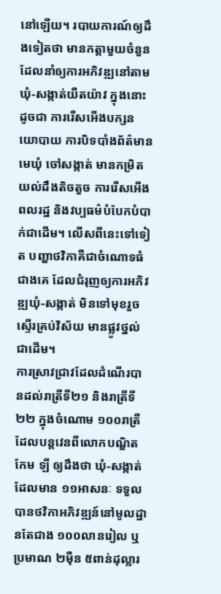នៅឡើយ។ របាយការណ៍ឲ្យដឹងទៀតថា មានកត្តាមួយចំនួនដែលនាំឲ្យការអភិវឌ្ឍនៅតាមឃុំ-សង្កាត់យឺតយ៉ាវ ក្នុងនោះដូចជា ការរើសអើងបក្សនយោបាយ ការបិទបាំងព័ត៌មាន មេឃុំ ចៅសង្កាត់ មានកម្រិតយល់ដឹងតិចតួច ការរើសអើងពលរដ្ឋ និងវប្បធម៌បំបែកបំបាក់ជាដើម។ លើសពីនេះទៅទៀត បញ្ហាថវិកាគឺជាចំណោទធំជាងគេ ដែលជំរុញឲ្យការអភិវឌ្ឍឃុំ-សង្កាត់ មិនទៅមុខរួច ស្ទើរគ្រប់វិស័យ មានផ្លូវថ្នល់ជាដើម។
ការស្រាវជ្រាវដែលដំណើរបានដល់រាត្រីទី២១ និងរាត្រីទី២២ ក្នុងចំណោម ១០០រាត្រី ដែលបន្តវេនពីលោកបណ្ឌិត កែម ឡី ឲ្យដឹងថា ឃុំ-សង្កាត់ដែលមាន ១១អាសនៈ ទទួលបានថវិកាអភិវឌ្ឍន៍នៅមូលដ្ឋានតែជាង ១០០លានរៀល ឬប្រមាណ ២ម៉ឺន ៥ពាន់ដុល្លារ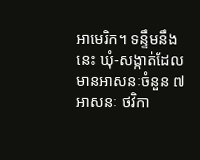អាមេរិក។ ទន្ទឹមនឹងនេះ ឃុំ-សង្កាត់ដែលមានអាសនៈចំនួន ៧អាសនៈ ថវិកា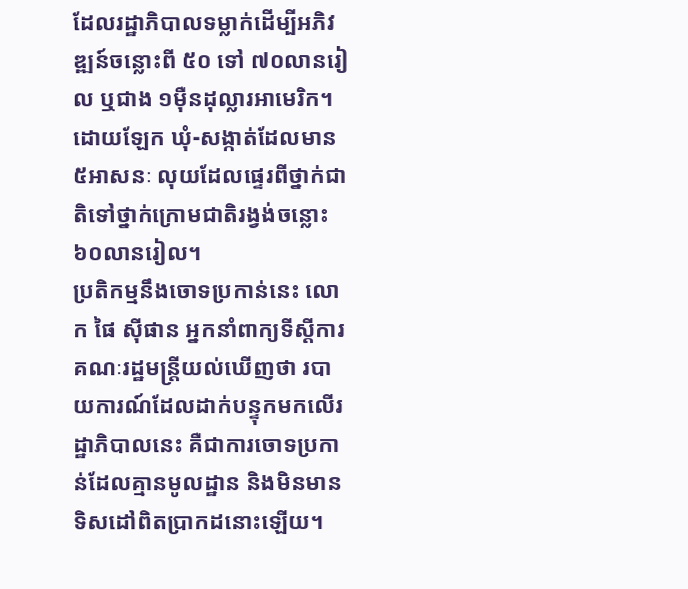ដែលរដ្ឋាភិបាលទម្លាក់ដើម្បីអភិវឌ្ឍន៍ចន្លោះពី ៥០ ទៅ ៧០លានរៀល ឬជាង ១ម៉ឺនដុល្លារអាមេរិក។ ដោយឡែក ឃុំ-សង្កាត់ដែលមាន ៥អាសនៈ លុយដែលផ្ទេរពីថ្នាក់ជាតិទៅថ្នាក់ក្រោមជាតិរង្វង់ចន្លោះ ៦០លានរៀល។
ប្រតិកម្មនឹងចោទប្រកាន់នេះ លោក ផៃ ស៊ីផាន អ្នកនាំពាក្យទីស្ដីការគណៈរដ្ឋមន្ត្រីយល់ឃើញថា របាយការណ៍ដែលដាក់បន្ទុកមកលើរដ្ឋាភិបាលនេះ គឺជាការចោទប្រកាន់ដែលគ្មានមូលដ្ឋាន និងមិនមានទិសដៅពិតប្រាកដនោះឡើយ។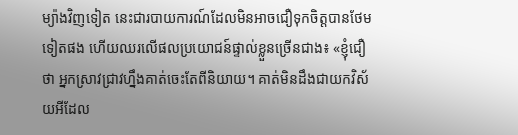ម្យ៉ាងវិញទៀត នេះជារបាយការណ៍ដែលមិនអាចជឿទុកចិត្តបានថែមទៀតផង ហើយឈរលើផលប្រយោជន៍ផ្ទាល់ខ្លួនច្រើនជាង៖ «ខ្ញុំជឿថា អ្នកស្រាវជ្រាវហ្នឹងគាត់ចេះតែពីនិយាយ។ គាត់មិនដឹងជាយកវិស័យអីដែល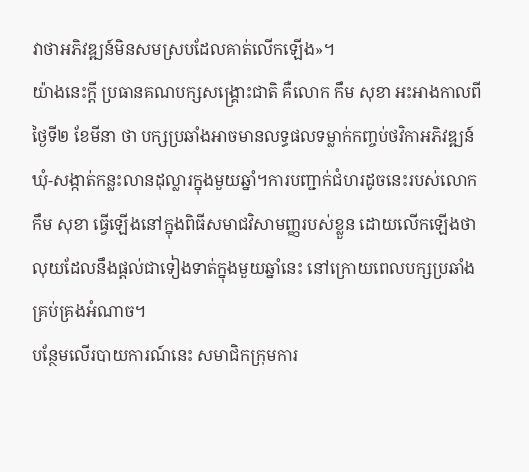វាថាអភិវឌ្ឍន៍មិនសមស្របដែលគាត់លើកឡើង»។
យ៉ាងនេះក្ដី ប្រធានគណបក្សសង្គ្រោះជាតិ គឺលោក កឹម សុខា អះអាងកាលពីថ្ងៃទី២ ខែមីនា ថា បក្សប្រឆាំងអាចមានលទ្ធផលទម្លាក់កញ្ចប់ថវិកាអភិវឌ្ឍន៍ឃុំ-សង្កាត់កន្លះលានដុល្លារក្នុងមួយឆ្នាំ។ការបញ្ជាក់ជំហរដូចនេះរបស់លោក កឹម សុខា ធ្វើឡើងនៅក្នុងពិធីសមាជវិសាមញ្ញរបស់ខ្លួន ដោយលើកឡើងថា លុយដែលនឹងផ្ដល់ជាទៀងទាត់ក្នុងមួយឆ្នាំនេះ នៅក្រោយពេលបក្សប្រឆាំងគ្រប់គ្រងអំណាច។
បន្ថែមលើរបាយការណ៍នេះ សមាជិកក្រុមការ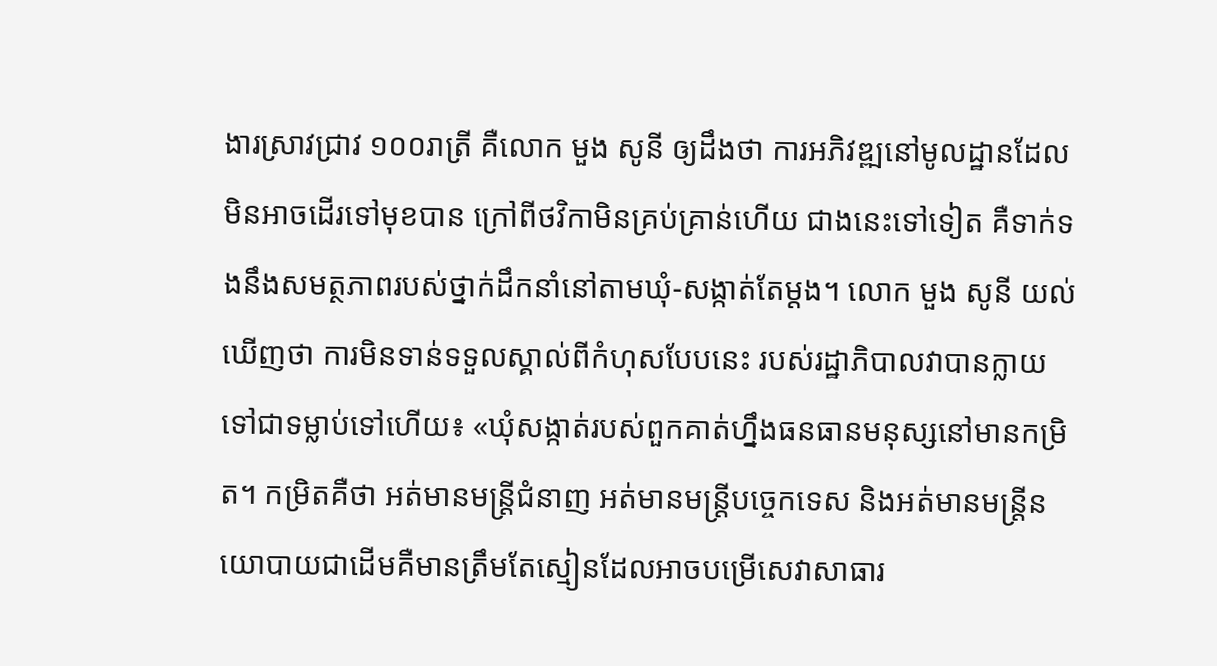ងារស្រាវជ្រាវ ១០០រាត្រី គឺលោក មួង សូនី ឲ្យដឹងថា ការអភិវឌ្ឍនៅមូលដ្ឋានដែលមិនអាចដើរទៅមុខបាន ក្រៅពីថវិកាមិនគ្រប់គ្រាន់ហើយ ជាងនេះទៅទៀត គឺទាក់ទងនឹងសមត្ថភាពរបស់ថ្នាក់ដឹកនាំនៅតាមឃុំ-សង្កាត់តែម្ដង។ លោក មួង សូនី យល់ឃើញថា ការមិនទាន់ទទួលស្គាល់ពីកំហុសបែបនេះ របស់រដ្ឋាភិបាលវាបានក្លាយទៅជាទម្លាប់ទៅហើយ៖ «ឃុំសង្កាត់របស់ពួកគាត់ហ្នឹងធនធានមនុស្សនៅមានកម្រិត។ កម្រិតគឺថា អត់មានមន្ត្រីជំនាញ អត់មានមន្ត្រីបច្ចេកទេស និងអត់មានមន្ត្រីនយោបាយជាដើមគឺមានត្រឹមតែស្មៀនដែលអាចបម្រើសេវាសាធារ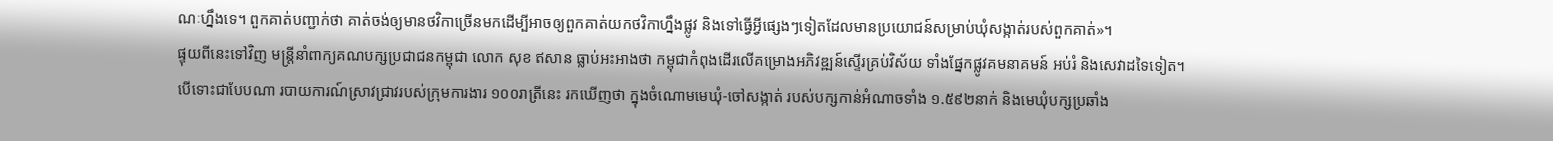ណៈហ្នឹងទេ។ ពួកគាត់បញ្ជាក់ថា គាត់ចង់ឲ្យមានថវិកាច្រើនមកដើម្បីអាចឲ្យពួកគាត់យកថវិកាហ្នឹងផ្លូវ និងទៅធ្វើអ្វីផ្សេងៗទៀតដែលមានប្រយោជន៍សម្រាប់ឃុំសង្កាត់របស់ពួកគាត់»។
ផ្ទុយពីនេះទៅវិញ មន្ត្រីនាំពាក្យគណបក្សប្រជាជនកម្ពុជា លោក សុខ ឥសាន ធ្លាប់អះអាងថា កម្ពុជាកំពុងដើរលើគម្រោងអភិវឌ្ឍន៍ស្ទើរគ្រប់វិស័យ ទាំងផ្នែកផ្លូវគមនាគមន៍ អប់រំ និងសេវាដទៃទៀត។
បើទោះជាបែបណា របាយការណ៍ស្រាវជ្រាវរបស់ក្រុមការងារ ១០០រាត្រីនេះ រកឃើញថា ក្នុងចំណោមមេឃុំ-ចៅសង្កាត់ របស់បក្សកាន់អំណាចទាំង ១.៥៩២នាក់ និងមេឃុំបក្សប្រឆាំង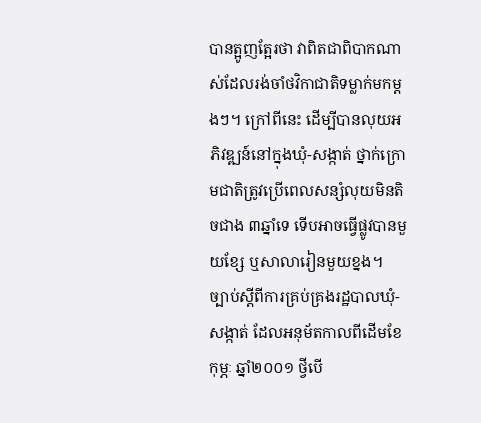បានត្អូញត្អែរថា វាពិតជាពិបាកណាស់ដែលរង់ចាំថវិកាជាតិទម្លាក់មកម្ដងៗ។ ក្រៅពីនេះ ដើម្បីបានលុយអភិវឌ្ឍន៍នៅក្នុងឃុំ-សង្កាត់ ថ្នាក់ក្រោមជាតិត្រូវប្រើពេលសន្សំលុយមិនតិចជាង ៣ឆ្នាំទេ ទើបអាចធ្វើផ្លូវបានមួយខ្សែ ឬសាលារៀនមួយខ្នង។
ច្បាប់ស្ដីពីការគ្រប់គ្រងរដ្ឋបាលឃុំ-សង្កាត់ ដែលអនុម័តកាលពីដើមខែកុម្ភៈ ឆ្នាំ២០០១ ថ្វីបើ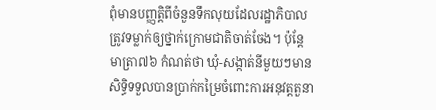ពុំមានបញ្ញត្តិពីចំនួនទឹកលុយដែលរដ្ឋាភិបាលត្រូវទម្លាក់ឲ្យថ្នាក់ក្រោមជាតិចាត់ចែង។ ប៉ុន្តែមាត្រា៧៦ កំណត់ថា ឃុំ-សង្កាត់នីមួយៗមានសិទ្ធិទទួលបានប្រាក់កម្រៃចំពោះការអនុវត្តតួនា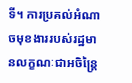ទី។ ការប្រគល់អំណាចមុខងាររបស់រដ្ឋមានលក្ខណៈជាអចិន្ត្រៃ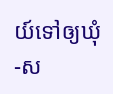យ៍ទៅឲ្យឃុំ-ស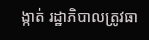ង្កាត់ រដ្ឋាភិបាលត្រូវធា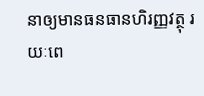នាឲ្យមានធនធានហិរញ្ញវត្ថុ រយៈពេ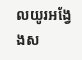លយូរអង្វែងស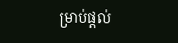ម្រាប់ផ្ដល់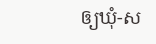ឲ្យឃុំ-ស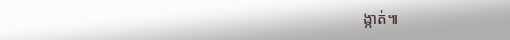ង្កាត់៕